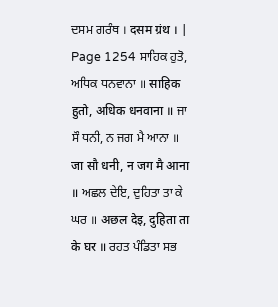ਦਸਮ ਗਰੰਥ । दसम ग्रंथ । |
Page 1254 ਸਾਹਿਕ ਹੁਤੋ, ਅਧਿਕ ਧਨਵਾਨਾ ॥ साहिक हुतो, अधिक धनवाना ॥ ਜਾ ਸੌ ਧਨੀ, ਨ ਜਗ ਮੈ ਆਨਾ ॥ जा सौ धनी, न जग मै आना ॥ ਅਛਲ ਦੇਇ, ਦੁਹਿਤਾ ਤਾ ਕੇ ਘਰ ॥ अछल देइ, दुहिता ता के घर ॥ ਰਹਤ ਪੰਡਿਤਾ ਸਭ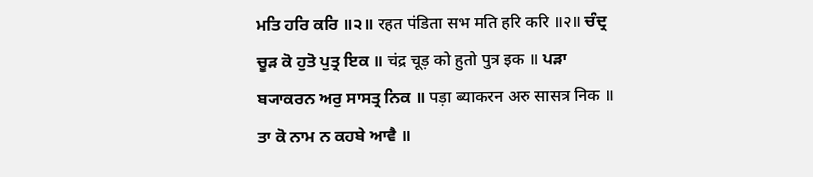ਮਤਿ ਹਰਿ ਕਰਿ ॥੨॥ रहत पंडिता सभ मति हरि करि ॥२॥ ਚੰਦ੍ਰ ਚੂੜ ਕੋ ਹੁਤੋ ਪੁਤ੍ਰ ਇਕ ॥ चंद्र चूड़ को हुतो पुत्र इक ॥ ਪੜਾ ਬ੍ਯਾਕਰਨ ਅਰੁ ਸਾਸਤ੍ਰ ਨਿਕ ॥ पड़ा ब्याकरन अरु सासत्र निक ॥ ਤਾ ਕੋ ਨਾਮ ਨ ਕਹਬੇ ਆਵੈ ॥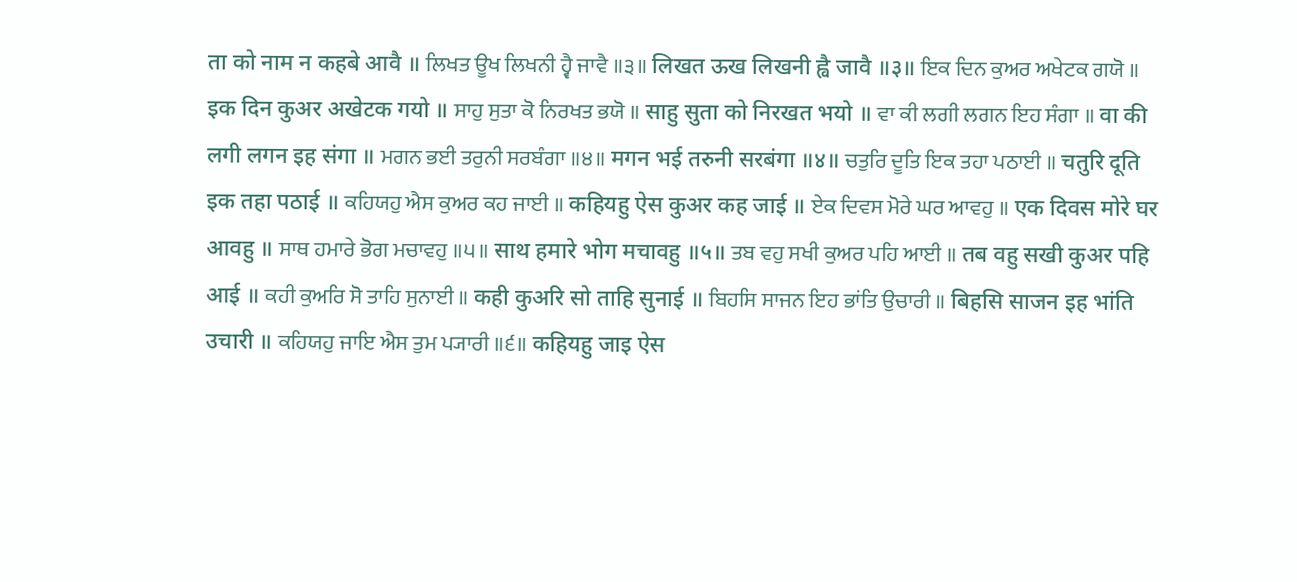ता को नाम न कहबे आवै ॥ ਲਿਖਤ ਊਖ ਲਿਖਨੀ ਹ੍ਵੈ ਜਾਵੈ ॥੩॥ लिखत ऊख लिखनी ह्वै जावै ॥३॥ ਇਕ ਦਿਨ ਕੁਅਰ ਅਖੇਟਕ ਗਯੋ ॥ इक दिन कुअर अखेटक गयो ॥ ਸਾਹੁ ਸੁਤਾ ਕੋ ਨਿਰਖਤ ਭਯੋ ॥ साहु सुता को निरखत भयो ॥ ਵਾ ਕੀ ਲਗੀ ਲਗਨ ਇਹ ਸੰਗਾ ॥ वा की लगी लगन इह संगा ॥ ਮਗਨ ਭਈ ਤਰੁਨੀ ਸਰਬੰਗਾ ॥੪॥ मगन भई तरुनी सरबंगा ॥४॥ ਚਤੁਰਿ ਦੂਤਿ ਇਕ ਤਹਾ ਪਠਾਈ ॥ चतुरि दूति इक तहा पठाई ॥ ਕਹਿਯਹੁ ਐਸ ਕੁਅਰ ਕਹ ਜਾਈ ॥ कहियहु ऐस कुअर कह जाई ॥ ਏਕ ਦਿਵਸ ਮੋਰੇ ਘਰ ਆਵਹੁ ॥ एक दिवस मोरे घर आवहु ॥ ਸਾਥ ਹਮਾਰੇ ਭੋਗ ਮਚਾਵਹੁ ॥੫॥ साथ हमारे भोग मचावहु ॥५॥ ਤਬ ਵਹੁ ਸਖੀ ਕੁਅਰ ਪਹਿ ਆਈ ॥ तब वहु सखी कुअर पहि आई ॥ ਕਹੀ ਕੁਅਰਿ ਸੋ ਤਾਹਿ ਸੁਨਾਈ ॥ कही कुअरि सो ताहि सुनाई ॥ ਬਿਹਸਿ ਸਾਜਨ ਇਹ ਭਾਂਤਿ ਉਚਾਰੀ ॥ बिहसि साजन इह भांति उचारी ॥ ਕਹਿਯਹੁ ਜਾਇ ਐਸ ਤੁਮ ਪ੍ਯਾਰੀ ॥੬॥ कहियहु जाइ ऐस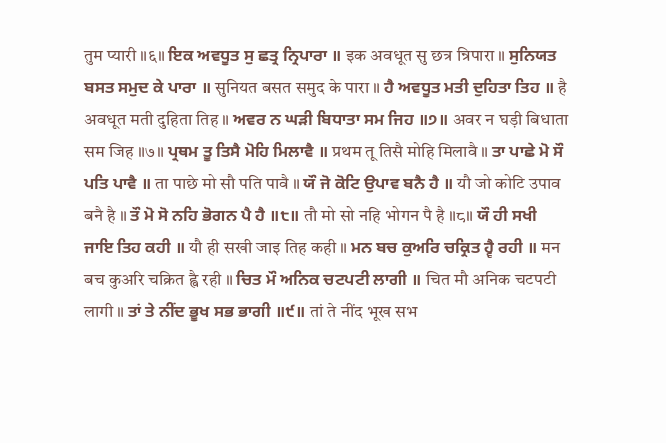तुम प्यारी ॥६॥ ਇਕ ਅਵਧੂਤ ਸੁ ਛਤ੍ਰ ਨ੍ਰਿਪਾਰਾ ॥ इक अवधूत सु छत्र न्रिपारा ॥ ਸੁਨਿਯਤ ਬਸਤ ਸਮੁਦ ਕੇ ਪਾਰਾ ॥ सुनियत बसत समुद के पारा ॥ ਹੈ ਅਵਧੂਤ ਮਤੀ ਦੁਹਿਤਾ ਤਿਹ ॥ है अवधूत मती दुहिता तिह ॥ ਅਵਰ ਨ ਘੜੀ ਬਿਧਾਤਾ ਸਮ ਜਿਹ ॥੭॥ अवर न घड़ी बिधाता सम जिह ॥७॥ ਪ੍ਰਥਮ ਤੂ ਤਿਸੈ ਮੋਹਿ ਮਿਲਾਵੈ ॥ प्रथम तू तिसै मोहि मिलावै ॥ ਤਾ ਪਾਛੇ ਮੋ ਸੌ ਪਤਿ ਪਾਵੈ ॥ ता पाछे मो सौ पति पावै ॥ ਯੌ ਜੋ ਕੋਟਿ ਉਪਾਵ ਬਨੈ ਹੈ ॥ यौ जो कोटि उपाव बनै है ॥ ਤੌ ਮੋ ਸੋ ਨਹਿ ਭੋਗਨ ਪੈ ਹੈ ॥੮॥ तौ मो सो नहि भोगन पै है ॥८॥ ਯੌ ਹੀ ਸਖੀ ਜਾਇ ਤਿਹ ਕਹੀ ॥ यौ ही सखी जाइ तिह कही ॥ ਮਨ ਬਚ ਕੁਅਰਿ ਚਕ੍ਰਿਤ ਹ੍ਵੈ ਰਹੀ ॥ मन बच कुअरि चक्रित ह्वै रही ॥ ਚਿਤ ਮੌ ਅਨਿਕ ਚਟਪਟੀ ਲਾਗੀ ॥ चित मौ अनिक चटपटी लागी ॥ ਤਾਂ ਤੇ ਨੀਂਦ ਭੂਖ ਸਭ ਭਾਗੀ ॥੯॥ तां ते नींद भूख सभ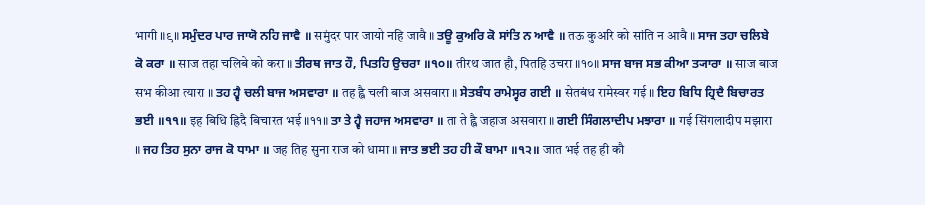भागी ॥९॥ ਸਮੁੰਦਰ ਪਾਰ ਜਾਯੋ ਨਹਿ ਜਾਵੈ ॥ समुंदर पार जायो नहि जावै ॥ ਤਊ ਕੁਅਰਿ ਕੋ ਸਾਂਤਿ ਨ ਆਵੈ ॥ तऊ कुअरि को सांति न आवै ॥ ਸਾਜ ਤਹਾ ਚਲਿਬੇ ਕੋ ਕਰਾ ॥ साज तहा चलिबे को करा ॥ ਤੀਰਥ ਜਾਤ ਹੌ, ਪਿਤਹਿ ਉਚਰਾ ॥੧੦॥ तीरथ जात हौ, पितहि उचरा ॥१०॥ ਸਾਜ ਬਾਜ ਸਭ ਕੀਆ ਤ੍ਯਾਰਾ ॥ साज बाज सभ कीआ त्यारा ॥ ਤਹ ਹ੍ਵੈ ਚਲੀ ਬਾਜ ਅਸਵਾਰਾ ॥ तह ह्वै चली बाज असवारा ॥ ਸੇਤਬੰਧ ਰਾਮੇਸ੍ਵਰ ਗਈ ॥ सेतबंध रामेस्वर गई ॥ ਇਹ ਬਿਧਿ ਹ੍ਰਿਦੈ ਬਿਚਾਰਤ ਭਈ ॥੧੧॥ इह बिधि ह्रिदै बिचारत भई ॥११॥ ਤਾ ਤੇ ਹ੍ਵੈ ਜਹਾਜ ਅਸਵਾਰਾ ॥ ता ते ह्वै जहाज असवारा ॥ ਗਈ ਸਿੰਗਲਾਦੀਪ ਮਝਾਰਾ ॥ गई सिंगलादीप मझारा ॥ ਜਹ ਤਿਹ ਸੁਨਾ ਰਾਜ ਕੋ ਧਾਮਾ ॥ जह तिह सुना राज को धामा ॥ ਜਾਤ ਭਈ ਤਹ ਹੀ ਕੌ ਬਾਮਾ ॥੧੨॥ जात भई तह ही कौ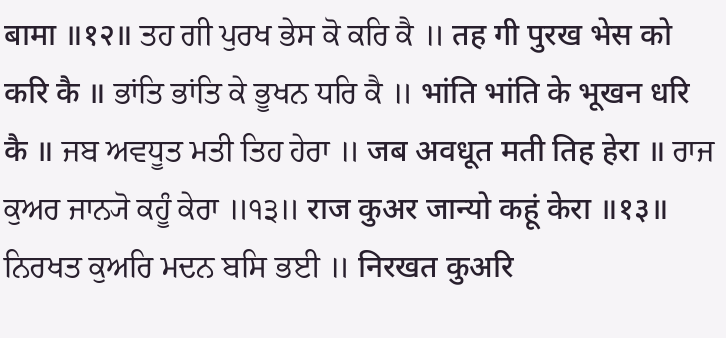बामा ॥१२॥ ਤਹ ਗੀ ਪੁਰਖ ਭੇਸ ਕੋ ਕਰਿ ਕੈ ॥ तह गी पुरख भेस को करि कै ॥ ਭਾਂਤਿ ਭਾਂਤਿ ਕੇ ਭੂਖਨ ਧਰਿ ਕੈ ॥ भांति भांति के भूखन धरि कै ॥ ਜਬ ਅਵਧੂਤ ਮਤੀ ਤਿਹ ਹੇਰਾ ॥ जब अवधूत मती तिह हेरा ॥ ਰਾਜ ਕੁਅਰ ਜਾਨ੍ਯੋ ਕਹੂੰ ਕੇਰਾ ॥੧੩॥ राज कुअर जान्यो कहूं केरा ॥१३॥ ਨਿਰਖਤ ਕੁਅਰਿ ਮਦਨ ਬਸਿ ਭਈ ॥ निरखत कुअरि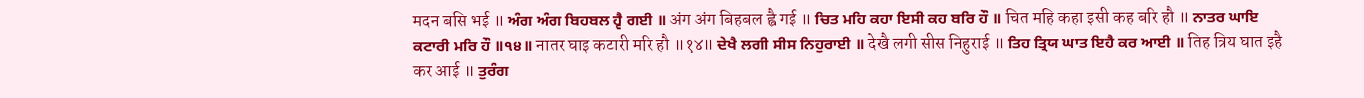मदन बसि भई ॥ ਅੰਗ ਅੰਗ ਬਿਹਬਲ ਹ੍ਵੈ ਗਈ ॥ अंग अंग बिहबल ह्वै गई ॥ ਚਿਤ ਮਹਿ ਕਹਾ ਇਸੀ ਕਹ ਬਰਿ ਹੌ ॥ चित महि कहा इसी कह बरि हौ ॥ ਨਾਤਰ ਘਾਇ ਕਟਾਰੀ ਮਰਿ ਹੌ ॥੧੪॥ नातर घाइ कटारी मरि हौ ॥१४॥ ਦੇਖੈ ਲਗੀ ਸੀਸ ਨਿਹੁਰਾਈ ॥ देखै लगी सीस निहुराई ॥ ਤਿਹ ਤ੍ਰਿਯ ਘਾਤ ਇਹੈ ਕਰ ਆਈ ॥ तिह त्रिय घात इहै कर आई ॥ ਤੁਰੰਗ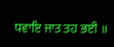ਧਵਾਇ ਜਾਤ ਤਹ ਭਈ ॥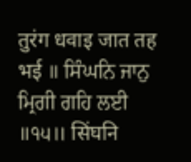तुरंग धवाइ जात तह भई ॥ ਸਿੰਘਨਿ ਜਾਨੁ ਮ੍ਰਿਗੀ ਗਹਿ ਲਈ ॥੧੫॥ सिंघनि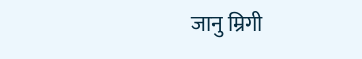जानु म्रिगी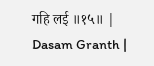गहि लई ॥१५॥ |
Dasam Granth |